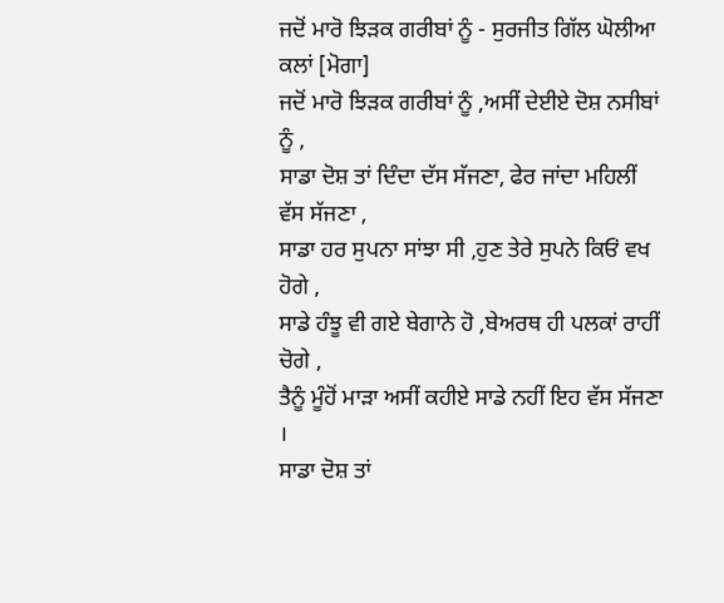ਜਦੋਂ ਮਾਰੋ ਝਿੜਕ ਗਰੀਬਾਂ ਨੂੰ - ਸੁਰਜੀਤ ਗਿੱਲ ਘੋਲੀਆ ਕਲਾਂ [ਮੋਗਾ]
ਜਦੋਂ ਮਾਰੋ ਝਿੜਕ ਗਰੀਬਾਂ ਨੂੰ ,ਅਸੀਂ ਦੇਈਏ ਦੋਸ਼ ਨਸੀਬਾਂ ਨੂੰ ,
ਸਾਡਾ ਦੋਸ਼ ਤਾਂ ਦਿੰਦਾ ਦੱਸ ਸੱਜਣਾ, ਫੇਰ ਜਾਂਦਾ ਮਹਿਲੀਂ ਵੱਸ ਸੱਜਣਾ ,
ਸਾਡਾ ਹਰ ਸੁਪਨਾ ਸਾਂਝਾ ਸੀ ,ਹੁਣ ਤੇਰੇ ਸੁਪਨੇ ਕਿਓਂ ਵਖ ਹੋਗੇ ,
ਸਾਡੇ ਹੰਝੂ ਵੀ ਗਏ ਬੇਗਾਨੇ ਹੋ ,ਬੇਅਰਥ ਹੀ ਪਲਕਾਂ ਰਾਹੀਂ ਚੋਗੇ ,
ਤੈਨੂੰ ਮੂੰਹੋਂ ਮਾੜਾ ਅਸੀਂ ਕਹੀਏ ਸਾਡੇ ਨਹੀਂ ਇਹ ਵੱਸ ਸੱਜਣਾ ।
ਸਾਡਾ ਦੋਸ਼ ਤਾਂ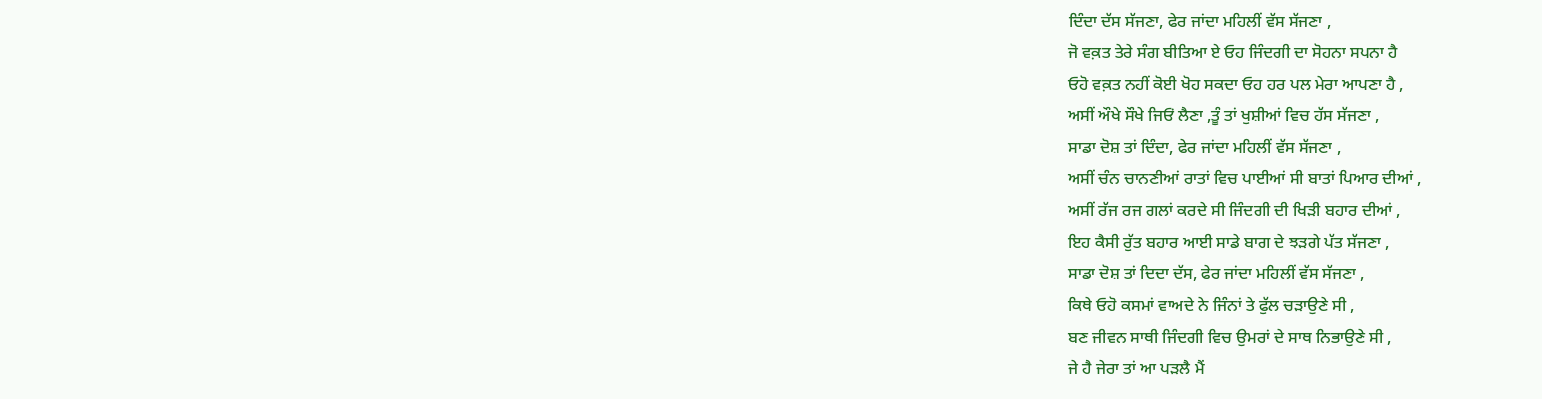ਦਿੰਦਾ ਦੱਸ ਸੱਜਣਾ, ਫੇਰ ਜਾਂਦਾ ਮਹਿਲੀਂ ਵੱਸ ਸੱਜਣਾ ,
ਜੋ ਵਕ਼ਤ ਤੇਰੇ ਸੰਗ ਬੀਤਿਆ ਏ ਓਹ ਜਿੰਦਗੀ ਦਾ ਸੋਹਨਾ ਸਪਨਾ ਹੈ
ਓਹੋ ਵਕ਼ਤ ਨਹੀਂ ਕੋਈ ਖੋਹ ਸਕਦਾ ਓਹ ਹਰ ਪਲ ਮੇਰਾ ਆਪਣਾ ਹੈ ,
ਅਸੀਂ ਔਖੇ ਸੌਖੇ ਜਿਓਂ ਲੈਣਾ ,ਤੂੰ ਤਾਂ ਖੁਸ਼ੀਆਂ ਵਿਚ ਹੱਸ ਸੱਜਣਾ ,
ਸਾਡਾ ਦੋਸ਼ ਤਾਂ ਦਿੰਦਾ, ਫੇਰ ਜਾਂਦਾ ਮਹਿਲੀਂ ਵੱਸ ਸੱਜਣਾ ,
ਅਸੀਂ ਚੰਨ ਚਾਨਣੀਆਂ ਰਾਤਾਂ ਵਿਚ ਪਾਈਆਂ ਸੀ ਬਾਤਾਂ ਪਿਆਰ ਦੀਆਂ ,
ਅਸੀਂ ਰੱਜ ਰਜ ਗਲਾਂ ਕਰਦੇ ਸੀ ਜਿੰਦਗੀ ਦੀ ਖਿੜੀ ਬਹਾਰ ਦੀਆਂ ,
ਇਹ ਕੈਸੀ ਰੁੱਤ ਬਹਾਰ ਆਈ ਸਾਡੇ ਬਾਗ ਦੇ ਝੜਗੇ ਪੱਤ ਸੱਜਣਾ ,
ਸਾਡਾ ਦੋਸ਼ ਤਾਂ ਦਿਦਾ ਦੱਸ, ਫੇਰ ਜਾਂਦਾ ਮਹਿਲੀਂ ਵੱਸ ਸੱਜਣਾ ,
ਕਿਥੇ ਓਹੋ ਕਸਮਾਂ ਵਾਅਦੇ ਨੇ ਜਿੰਨਾਂ ਤੇ ਫੁੱਲ ਚੜਾਉਣੇ ਸੀ ,
ਬਣ ਜੀਵਨ ਸਾਥੀ ਜਿੰਦਗੀ ਵਿਚ ਉਮਰਾਂ ਦੇ ਸਾਥ ਨਿਭਾਉਣੇ ਸੀ ,
ਜੇ ਹੈ ਜੇਰਾ ਤਾਂ ਆ ਪੜਲੈ ਮੈਂ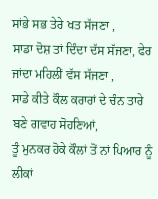ਸਾਂਭੇ ਸਭ ਤੇਰੇ ਖਤ ਸੱਜਣਾ ,
ਸਾਡਾ ਦੋਸ਼ ਤਾਂ ਦਿੰਦਾ ਦੱਸ ਸੱਜਣਾ, ਫੇਰ ਜਾਂਦਾ ਮਹਿਲੀਂ ਵੱਸ ਸੱਜਣਾ ,
ਸਾਡੇ ਕੀਤੇ ਕੌਲ ਕਰਾਰਾਂ ਦੇ ਚੰਨ ਤਾਰੇ ਬਣੇ ਗਵਾਹ ਸੋਹਣਿਆਂ,
ਤੂੰ ਮੁਨਕਰ ਹੋਕੇ ਕੌਲਾਂ ਤੋਂ ਨਾਂ ਪਿਆਰ ਨੂੰ ਲੀਕਾਂ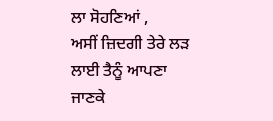ਲਾ ਸੋਹਣਿਆਂ ,
ਅਸੀਂ ਜ਼ਿਦਗੀ ਤੇਰੇ ਲੜ ਲਾਈ ਤੈਨੂੰ ਆਪਣਾ ਜਾਣਕੇ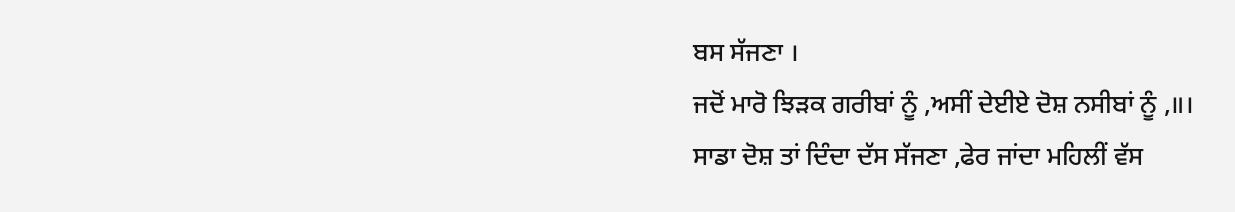ਬਸ ਸੱਜਣਾ ।
ਜਦੋਂ ਮਾਰੋ ਝਿੜਕ ਗਰੀਬਾਂ ਨੂੰ ,ਅਸੀਂ ਦੇਈਏ ਦੋਸ਼ ਨਸੀਬਾਂ ਨੂੰ ,॥।
ਸਾਡਾ ਦੋਸ਼ ਤਾਂ ਦਿੰਦਾ ਦੱਸ ਸੱਜਣਾ ,ਫੇਰ ਜਾਂਦਾ ਮਹਿਲੀਂ ਵੱਸ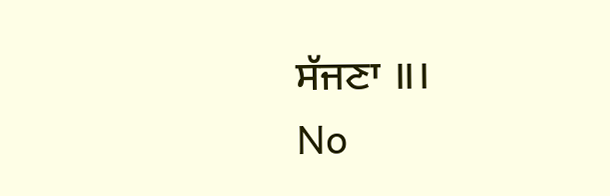ਸੱਜਣਾ ॥।
No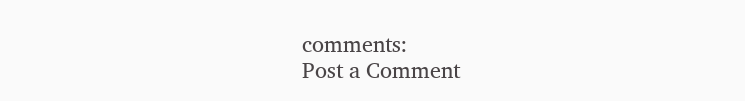comments:
Post a Comment